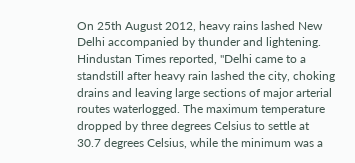On 25th August 2012, heavy rains lashed New Delhi accompanied by thunder and lightening. Hindustan Times reported, "Delhi came to a standstill after heavy rain lashed the city, choking
drains and leaving large sections of major arterial routes waterlogged. The maximum temperature dropped by three degrees Celsius to settle at
30.7 degrees Celsius, while the minimum was a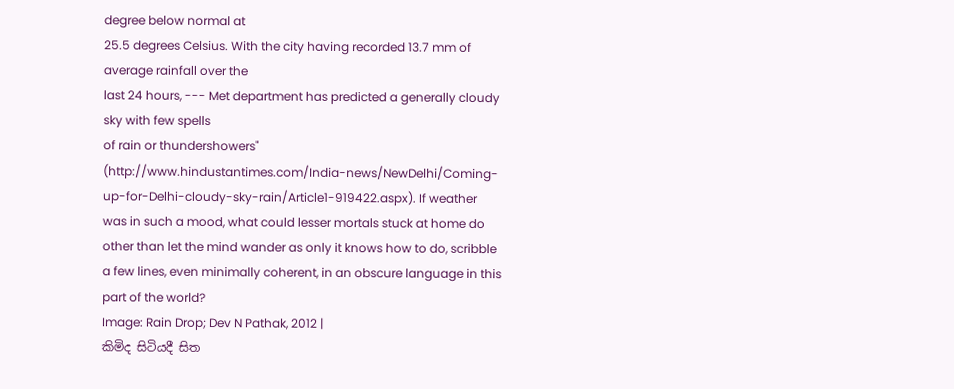degree below normal at
25.5 degrees Celsius. With the city having recorded 13.7 mm of average rainfall over the
last 24 hours, --- Met department has predicted a generally cloudy sky with few spells
of rain or thundershowers" (http://www.hindustantimes.com/India-news/NewDelhi/Coming-up-for-Delhi-cloudy-sky-rain/Article1-919422.aspx). If weather was in such a mood, what could lesser mortals stuck at home do other than let the mind wander as only it knows how to do, scribble a few lines, even minimally coherent, in an obscure language in this part of the world?
Image: Rain Drop; Dev N Pathak, 2012 |
කිමිද සිටියදී සිත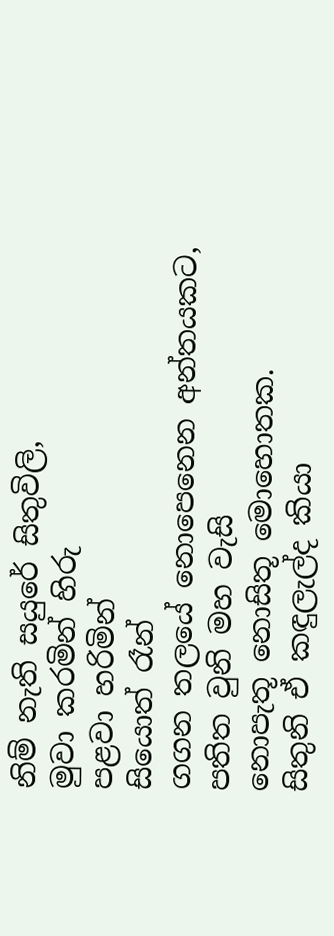නිම් නැති සයුරේ සිතුවිලි,
මුවා කරමින් හිරු
පළවා හරිමින්
සියොත් රෑන්
ගගන තලයේ නොපෙනෙන අන්තයකට,
පතිත වුනි මහ වැසි
නොපැතූ නොසිතූ මොහොතක.
සිතුනි ඒ කඳුලැල්ද කියා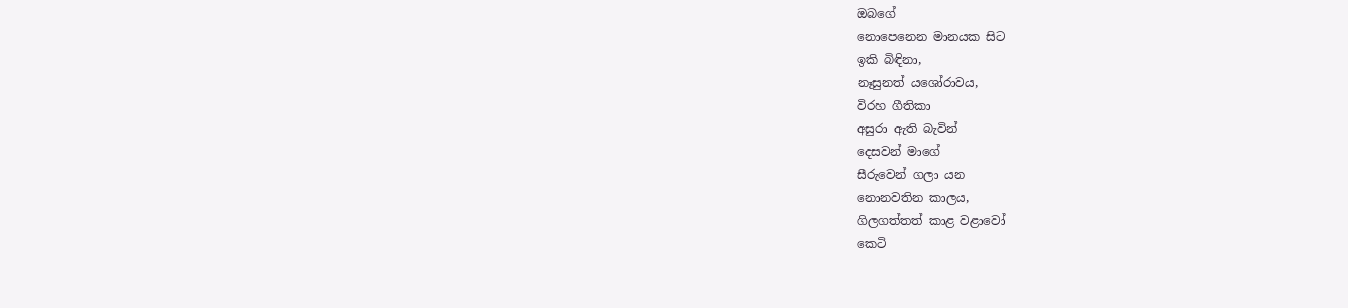ඔබගේ
නොපෙනෙන මානයක සිට
ඉකි බිඳිනා,
නෑසුනත් යශෝරාවය,
විරහ ගීතිකා
අසුරා ඇති බැවින්
දෙසවන් මාගේ
සීරුවෙන් ගලා යන
නොනවතින කාලය,
ගිලගත්තත් කාළ වළාවෝ
කෙටි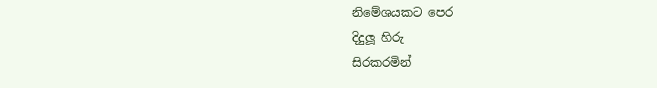නිමේශයකට පෙර
දිදුලූ හිරු
සිරකරමින්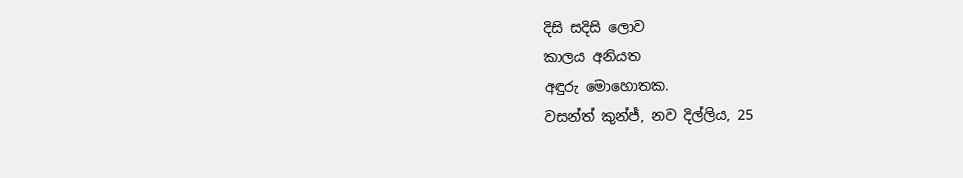දිසි සදිසි ලොව
කාලය අනියත
අඳුරු මොහොතක.
වසන්ත් කුන්ජ්, නව දිල්ලිය, 25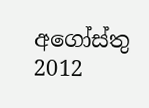අගෝස්තු 2012